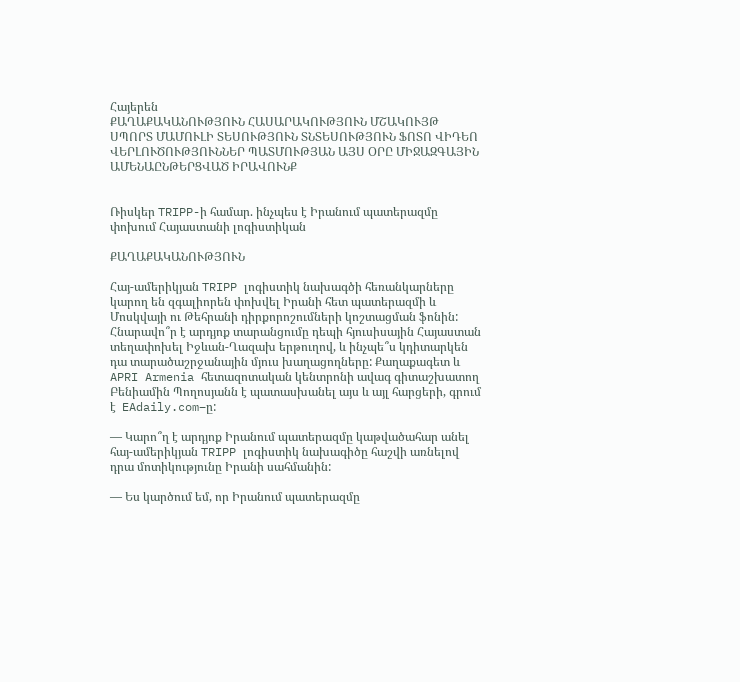Հայերեն
ՔԱՂԱՔԱԿԱՆՈՒԹՅՈՒՆ ՀԱՍԱՐԱԿՈՒԹՅՈՒՆ ՄՇԱԿՈՒՅԹ ՍՊՈՐՏ ՄԱՄՈՒԼԻ ՏԵՍՈՒԹՅՈՒՆ ՏՆՏԵՍՈՒԹՅՈՒՆ ՖՈՏՈ ՎԻԴԵՈ ՎԵՐԼՈՒԾՈՒԹՅՈՒՆՆԵՐ ՊԱՏՄՈՒԹՅԱՆ ԱՅՍ ՕՐԸ ՄԻՋԱԶԳԱՅԻՆ ԱՄԵՆԱԸՆԹԵՐՑՎԱԾ ԻՐԱՎՈՒՆՔ


Ռիսկեր TRIPP-ի համար. ինչպես է Իրանում պատերազմը փոխում Հայաստանի լոգիստիկան

ՔԱՂԱՔԱԿԱՆՈՒԹՅՈՒՆ

Հայ-ամերիկյան TRIPP լոգիստիկ նախագծի հեռանկարները կարող են զգալիորեն փոխվել Իրանի հետ պատերազմի և Մոսկվայի ու Թեհրանի դիրքորոշումների կոշտացման ֆոնին: Հնարավո՞ր է արդյոք տարանցումը դեպի հյուսիսային Հայաստան տեղափոխել Իջևան-Ղազախ երթուղով, և ինչպե՞ս կդիտարկեն դա տարածաշրջանային մյուս խաղացողները: Քաղաքագետ և APRI Armenia հետազոտական կենտրոնի ավագ գիտաշխատող Բենիամին Պողոսյանն է պատասխանել այս և այլ հարցերի, գրում է  EAdaily.com–ը:

— Կարո՞ղ է արդյոք Իրանում պատերազմը կաթվածահար անել հայ-ամերիկյան TRIPP լոգիստիկ նախագիծը հաշվի առնելով դրա մոտիկությունը Իրանի սահմանին:

— Ես կարծում եմ, որ Իրանում պատերազմը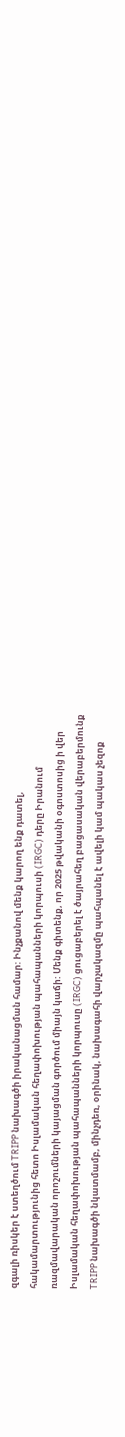զգալի ռիսկեր է ստեղծում TRIPP նախագծի իրականացման համար: Ինչքանով մենք կարող ենք դատել, հակամարտությունից հետո Իսլամական հեղափոխության պահապանների կորպուսի (IRGC) դերը Իրանում ռազմավարական որոշումների կայացման գործում միայն կաճի: Մենք գիտենք, որ 2025 թվականի օգոստոսից ի վեր Իսլամական հեղափոխության պահապանների կորպուսը (IRGC) ցուցաբերել է ծայրահեղ բացասական վերաբերմունք TRIPP նախագծի նկատմամբ, մինչդեռ, օրինակ, նախագահի վարչակազմը պահպանել է ավելի կամ պակաս չեզոք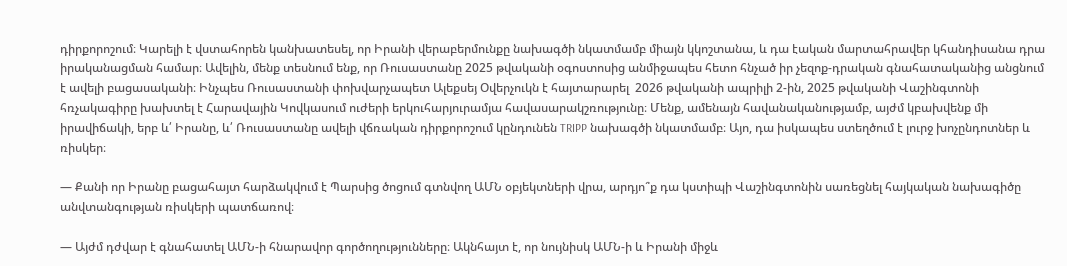դիրքորոշում։ Կարելի է վստահորեն կանխատեսել, որ Իրանի վերաբերմունքը նախագծի նկատմամբ միայն կկոշտանա, և դա էական մարտահրավեր կհանդիսանա դրա իրականացման համար։ Ավելին, մենք տեսնում ենք, որ Ռուսաստանը 2025 թվականի օգոստոսից անմիջապես հետո հնչած իր չեզոք-դրական գնահատականից անցնում է ավելի բացասականի։ Ինչպես Ռուսաստանի փոխվարչապետ Ալեքսեյ Օվերչուկն է հայտարարել  2026 թվականի ապրիլի 2-ին, 2025 թվականի Վաշինգտոնի հռչակագիրը խախտել է Հարավային Կովկասում ուժերի երկուհարյուրամյա հավասարակշռությունը։ Մենք, ամենայն հավանականությամբ, այժմ կբախվենք մի իրավիճակի, երբ և՛ Իրանը, և՛ Ռուսաստանը ավելի վճռական դիրքորոշում կընդունեն TRIPP նախագծի նկատմամբ։ Այո, դա իսկապես ստեղծում է լուրջ խոչընդոտներ և ռիսկեր։

— Քանի որ Իրանը բացահայտ հարձակվում է Պարսից ծոցում գտնվող ԱՄՆ օբյեկտների վրա, արդյո՞ք դա կստիպի Վաշինգտոնին սառեցնել հայկական նախագիծը անվտանգության ռիսկերի պատճառով։

— Այժմ դժվար է գնահատել ԱՄՆ-ի հնարավոր գործողությունները։ Ակնհայտ է, որ նույնիսկ ԱՄՆ-ի և Իրանի միջև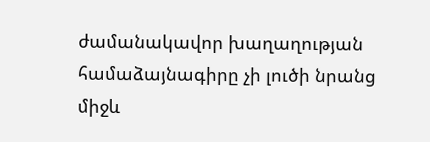ժամանակավոր խաղաղության համաձայնագիրը չի լուծի նրանց միջև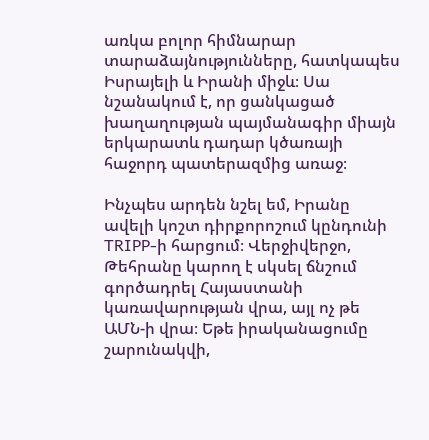առկա բոլոր հիմնարար տարաձայնությունները, հատկապես Իսրայելի և Իրանի միջև։ Սա նշանակում է, որ ցանկացած խաղաղության պայմանագիր միայն երկարատև դադար կծառայի հաջորդ պատերազմից առաջ։

Ինչպես արդեն նշել եմ, Իրանը ավելի կոշտ դիրքորոշում կընդունի TRIPP-ի հարցում։ Վերջիվերջո, Թեհրանը կարող է սկսել ճնշում գործադրել Հայաստանի կառավարության վրա, այլ ոչ թե ԱՄՆ-ի վրա։ Եթե իրականացումը շարունակվի,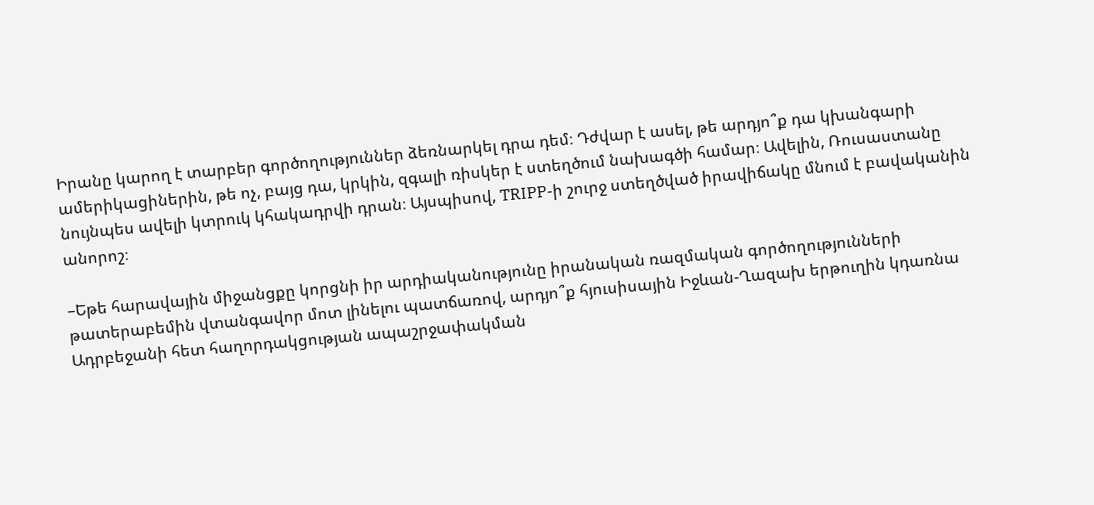Իրանը կարող է տարբեր գործողություններ ձեռնարկել դրա դեմ։ Դժվար է ասել, թե արդյո՞ք դա կխանգարի ամերիկացիներին, թե ոչ, բայց դա, կրկին, զգալի ռիսկեր է ստեղծում նախագծի համար։ Ավելին, Ռուսաստանը նույնպես ավելի կտրուկ կհակադրվի դրան։ Այսպիսով, TRIPP-ի շուրջ ստեղծված իրավիճակը մնում է բավականին անորոշ։

–Եթե հարավային միջանցքը կորցնի իր արդիականությունը իրանական ռազմական գործողությունների թատերաբեմին վտանգավոր մոտ լինելու պատճառով, արդյո՞ք հյուսիսային Իջևան-Ղազախ երթուղին կդառնա Ադրբեջանի հետ հաղորդակցության ապաշրջափակման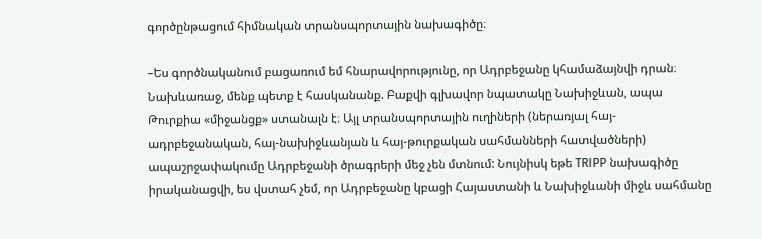գործընթացում հիմնական տրանսպորտային նախագիծը։

–Ես գործնականում բացառում եմ հնարավորությունը, որ Ադրբեջանը կհամաձայնվի դրան։ Նախևառաջ, մենք պետք է հասկանանք. Բաքվի գլխավոր նպատակը Նախիջևան, ապա Թուրքիա «միջանցք» ստանալն է։ Այլ տրանսպորտային ուղիների (ներառյալ հայ-ադրբեջանական, հայ-նախիջևանյան և հայ-թուրքական սահմանների հատվածների) ապաշրջափակումը Ադրբեջանի ծրագրերի մեջ չեն մտնում: Նույնիսկ եթե TRIPP նախագիծը իրականացվի, ես վստահ չեմ, որ Ադրբեջանը կբացի Հայաստանի և Նախիջևանի միջև սահմանը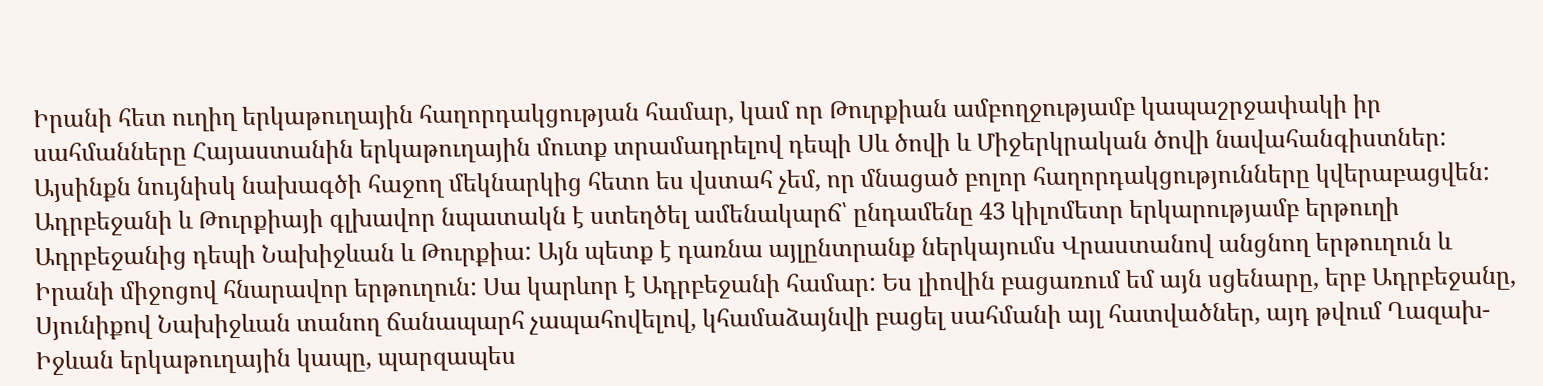Իրանի հետ ուղիղ երկաթուղային հաղորդակցության համար, կամ որ Թուրքիան ամբողջությամբ կապաշրջափակի իր սահմանները Հայաստանին երկաթուղային մուտք տրամադրելով դեպի Սև ծովի և Միջերկրական ծովի նավահանգիստներ: Այսինքն նույնիսկ նախագծի հաջող մեկնարկից հետո ես վստահ չեմ, որ մնացած բոլոր հաղորդակցությունները կվերաբացվեն: Ադրբեջանի և Թուրքիայի գլխավոր նպատակն է ստեղծել ամենակարճ՝ ընդամենը 43 կիլոմետր երկարությամբ երթուղի Ադրբեջանից դեպի Նախիջևան և Թուրքիա: Այն պետք է դառնա այլընտրանք ներկայումս Վրաստանով անցնող երթուղուն և Իրանի միջոցով հնարավոր երթուղուն: Սա կարևոր է Ադրբեջանի համար: Ես լիովին բացառում եմ այն սցենարը, երբ Ադրբեջանը, Սյունիքով Նախիջևան տանող ճանապարհ չապահովելով, կհամաձայնվի բացել սահմանի այլ հատվածներ, այդ թվում Ղազախ-Իջևան երկաթուղային կապը, պարզապես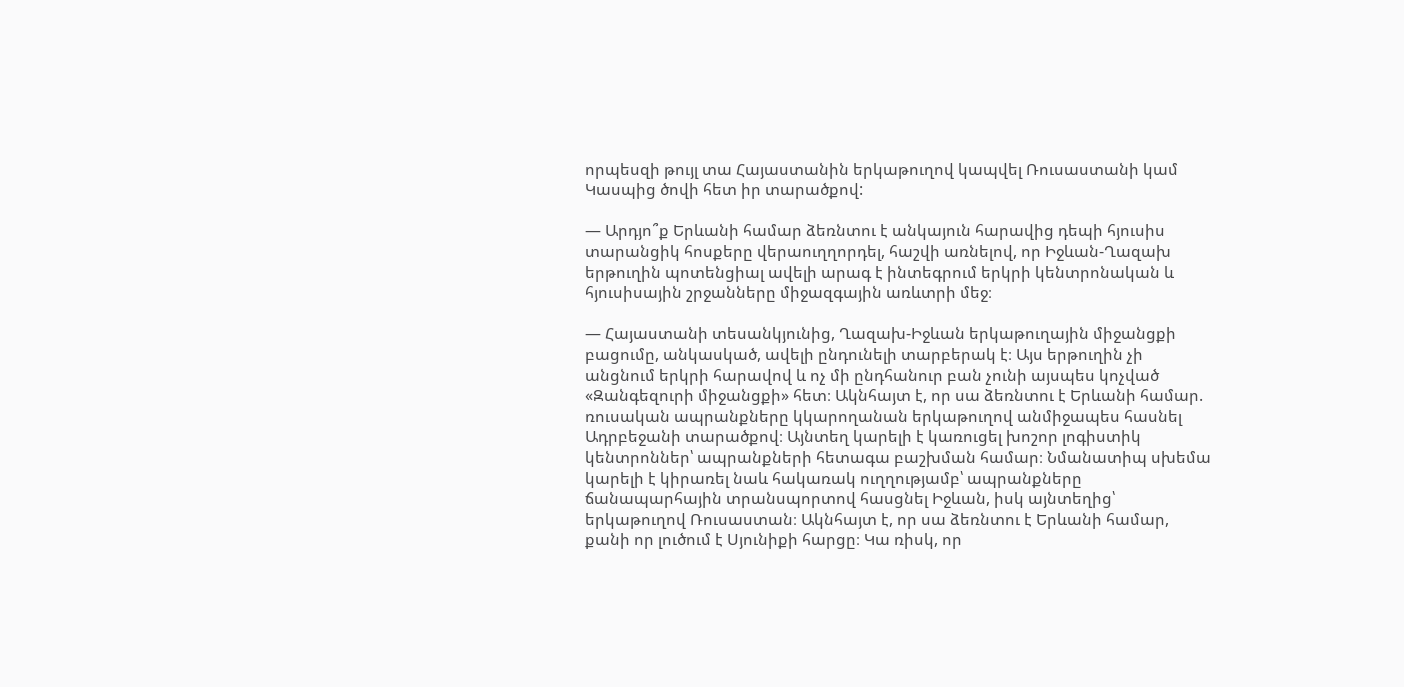որպեսզի թույլ տա Հայաստանին երկաթուղով կապվել Ռուսաստանի կամ Կասպից ծովի հետ իր տարածքով:

— Արդյո՞ք Երևանի համար ձեռնտու է անկայուն հարավից դեպի հյուսիս տարանցիկ հոսքերը վերաուղղորդել, հաշվի առնելով, որ Իջևան-Ղազախ երթուղին պոտենցիալ ավելի արագ է ինտեգրում երկրի կենտրոնական և հյուսիսային շրջանները միջազգային առևտրի մեջ։

— Հայաստանի տեսանկյունից, Ղազախ-Իջևան երկաթուղային միջանցքի բացումը, անկասկած, ավելի ընդունելի տարբերակ է։ Այս երթուղին չի անցնում երկրի հարավով և ոչ մի ընդհանուր բան չունի այսպես կոչված «Զանգեզուրի միջանցքի» հետ։ Ակնհայտ է, որ սա ձեռնտու է Երևանի համար. ռուսական ապրանքները կկարողանան երկաթուղով անմիջապես հասնել Ադրբեջանի տարածքով։ Այնտեղ կարելի է կառուցել խոշոր լոգիստիկ կենտրոններ՝ ապրանքների հետագա բաշխման համար։ Նմանատիպ սխեմա կարելի է կիրառել նաև հակառակ ուղղությամբ՝ ապրանքները ճանապարհային տրանսպորտով հասցնել Իջևան, իսկ այնտեղից՝ երկաթուղով Ռուսաստան։ Ակնհայտ է, որ սա ձեռնտու է Երևանի համար, քանի որ լուծում է Սյունիքի հարցը։ Կա ռիսկ, որ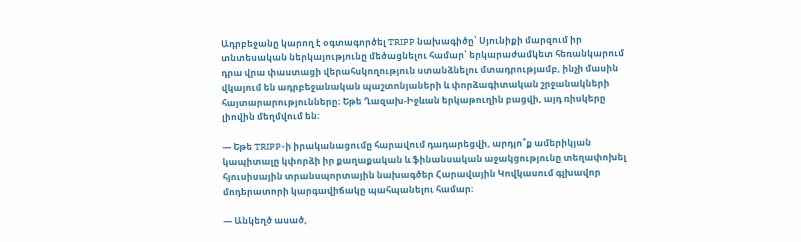Ադրբեջանը կարող է օգտագործել TRIPP նախագիծը՝ Սյունիքի մարզում իր տնտեսական ներկայությունը մեծացնելու համար՝ երկարաժամկետ հեռանկարում դրա վրա փաստացի վերահսկողություն ստանձնելու մտադրությամբ, ինչի մասին վկայում են ադրբեջանական պաշտոնյաների և փորձագիտական շրջանակների հայտարարությունները։ Եթե Ղազախ-Իջևան երկաթուղին բացվի, այդ ռիսկերը լիովին մեղմվում են։

— Եթե TRIPP-ի իրականացումը հարավում դադարեցվի, արդյո՞ք ամերիկյան կապիտալը կփորձի իր քաղաքական և ֆինանսական աջակցությունը տեղափոխել հյուսիսային տրանսպորտային նախագծեր Հարավային Կովկասում գլխավոր մոդերատորի կարգավիճակը պահպանելու համար։

— Անկեղծ ասած,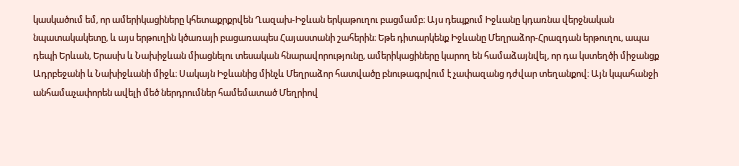կասկածում եմ, որ ամերիկացիները կհետաքրքրվեն Ղազախ-Իջևան երկաթուղու բացմամբ։ Այս դեպքում Իջևանը կդառնա վերջնական նպատակակետը, և այս երթուղին կծառայի բացառապես Հայաստանի շահերին։ Եթե դիտարկենք Իջևանը Մեղրաձոր-Հրազդան երթուղու, ապա դեպի Երևան, Երասխ և Նախիջևան միացնելու տեսական հնարավորությունը, ամերիկացիները կարող են համաձայնվել, որ դա կստեղծի միջանցք Ադրբեջանի և Նախիջևանի միջև։ Սակայն Իջևանից մինչև Մեղրաձոր հատվածը բնութագրվում է չափազանց դժվար տեղանքով։ Այն կպահանջի անհամաչափորեն ավելի մեծ ներդրումներ համեմատած Մեղրիով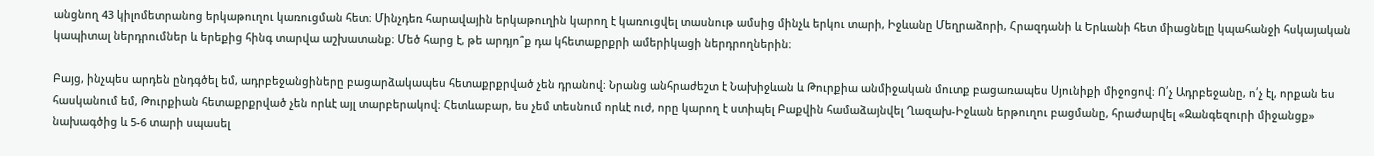անցնող 43 կիլոմետրանոց երկաթուղու կառուցման հետ։ Մինչդեռ հարավային երկաթուղին կարող է կառուցվել տասնութ ամսից մինչև երկու տարի, Իջևանը Մեղրաձորի, Հրազդանի և Երևանի հետ միացնելը կպահանջի հսկայական կապիտալ ներդրումներ և երեքից հինգ տարվա աշխատանք։ Մեծ հարց է, թե արդյո՞ք դա կհետաքրքրի ամերիկացի ներդրողներին։

Բայց, ինչպես արդեն ընդգծել եմ, ադրբեջանցիները բացարձակապես հետաքրքրված չեն դրանով։ Նրանց անհրաժեշտ է Նախիջևան և Թուրքիա անմիջական մուտք բացառապես Սյունիքի միջոցով։ Ո՛չ Ադրբեջանը, ո՛չ էլ, որքան ես հասկանում եմ, Թուրքիան հետաքրքրված չեն որևէ այլ տարբերակով։ Հետևաբար, ես չեմ տեսնում որևէ ուժ, որը կարող է ստիպել Բաքվին համաձայնվել Ղազախ-Իջևան երթուղու բացմանը, հրաժարվել «Զանգեզուրի միջանցք» նախագծից և 5-6 տարի սպասել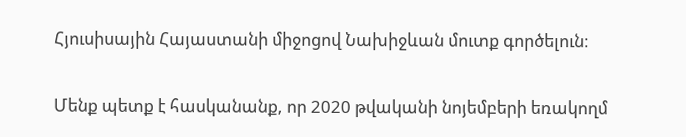Հյուսիսային Հայաստանի միջոցով Նախիջևան մուտք գործելուն։

Մենք պետք է հասկանանք, որ 2020 թվականի նոյեմբերի եռակողմ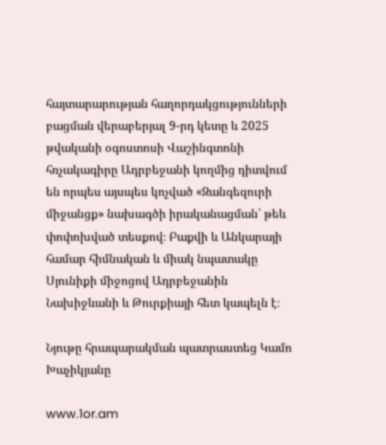հայտարարության հաղորդակցությունների բացման վերաբերյալ 9-րդ կետը և 2025 թվականի օգոստոսի Վաշինգտոնի հռչակագիրը Ադրբեջանի կողմից դիտվում են որպես այսպես կոչված «Զանգեզուրի միջանցք» նախագծի իրականացման՝ թեև փոփոխված տեսքով։ Բաքվի և Անկարայի համար հիմնական և միակ նպատակը Սյունիքի միջոցով Ադրբեջանին Նախիջևանի և Թուրքիայի հետ կապելն է։

Նյութը հրապարակման պատրաստեց Կամո Խաչիկյանը

www.1or.am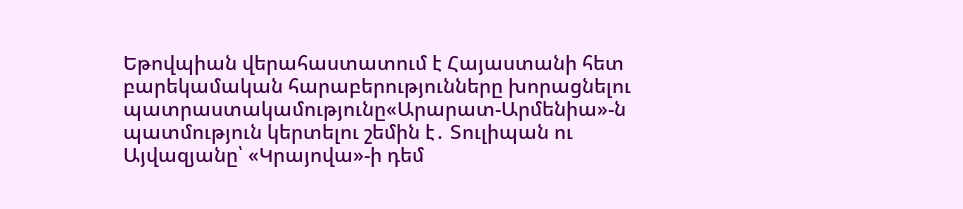Եթովպիան վերահաստատում է Հայաստանի հետ բարեկամական հարաբերությունները խորացնելու պատրաստակամությունը«Արարատ-Արմենիա»-ն պատմություն կերտելու շեմին է․ Տուլիպան ու Այվազյանը՝ «Կրայովա»-ի դեմ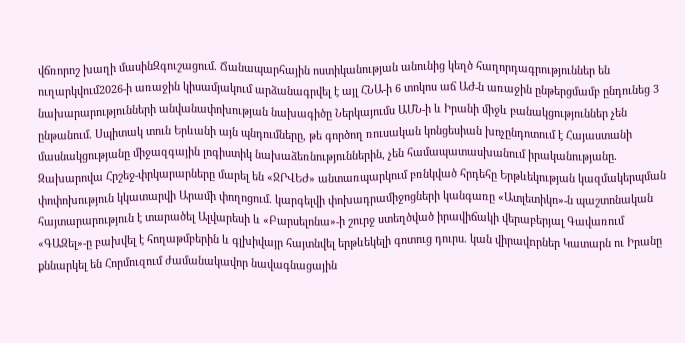վճռորոշ խաղի մասինԶգուշացում. Ճանապարհային ոստիկանության անունից կեղծ հաղորդագրություններ են ուղարկվում2026-ի առաջին կիսամյակում արձանագրվել է այլ ՀՆԱ-ի 6 տոկոս աճ ԱԺ-ն առաջին ընթերցմամբ ընդունեց 3 նախարարությունների անվանափոխության նախագիծը Ներկայումս ԱՄՆ-ի և Իրանի միջև բանակցություններ չեն ընթանում. Սպիտակ տուն Երևանի այն պնդումները, թե գործող ռուսական կոնցեսիան խոչընդոտում է Հայաստանի մասնակցությանը միջազգային լոգիստիկ նախաձեռնություններին, չեն համապատասխանում իրականությանը. Զախարովա Հրշեջ-փրկարարները մարել են «ՋՐՎԵԺ» անտառպարկում բռնկված հրդեհը Երթևեկության կազմակերպման փոփոխություն կկատարվի Արամի փողոցում. կարգելվի փոխադրամիջոցների կանգառը «Ատլետիկո»-ն պաշտոնական հայտարարություն է տարածել Ալվարեսի և «Բարսելոնա»-ի շուրջ ստեղծված իրավիճակի վերաբերյալ Գավառում «ԳԱԶել»-ը բախվել է հողաթմբերին և գլխիվայր հայտնվել երթևեկելի գոտուց դուրս. կան վիրավnրներ Կատարն ու Իրանը քննարկել են Հորմուզում ժամանակավոր նավագնացային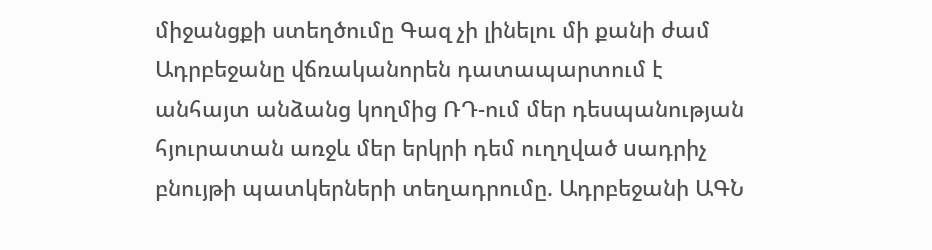միջանցքի ստեղծումը Գազ չի լինելու մի քանի ժամ Ադրբեջանը վճռականորեն դատապարտում է անհայտ անձանց կողմից ՌԴ-ում մեր դեսպանության հյուրատան առջև մեր երկրի դեմ ուղղված uադրիչ բնույթի պատկերների տեղադրումը. Ադրբեջանի ԱԳՆ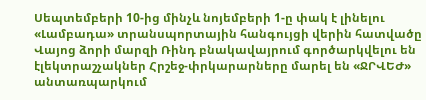Սեպտեմբերի 10-ից մինչև նոյեմբերի 1-ը փակ է լինելու «Լամբադա» տրանսպորտային հանգույցի վերին հատվածը Վայոց ձորի մարզի Ռինդ բնակավայրում գործարկվելու են էլեկտրաշչակներ Հրշեջ-փրկարարները մարել են «ՋՐՎԵԺ» անտառպարկում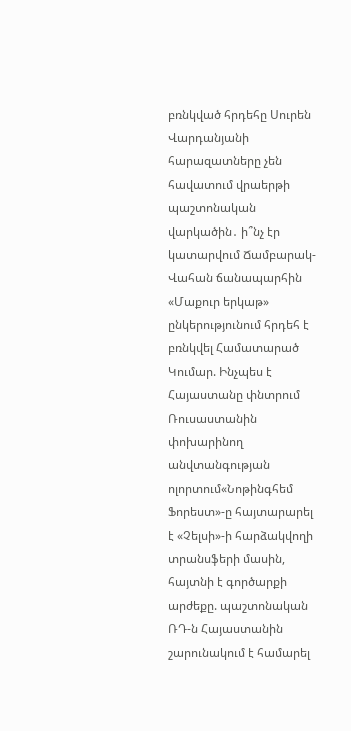բռնկված հրդեհը Սուրեն Վարդանյանի հարազատները չեն հավատում վրաերթի պաշտոնական վարկածին․ ի՞նչ էր կատարվում Ճամբարակ-Վահան ճանապարհին «Մաքուր երկաթ» ընկերությունում հրդեհ է բռնկվել Համատարած Կումար. Ինչպես է Հայաստանը փնտրում Ռուսաստանին փոխարինող անվտանգության ոլորտում«Նոթինգհեմ Ֆորեստ»-ը հայտարարել է «Չելսի»-ի հարձակվողի տրանսֆերի մասին, հայտնի է գործարքի արժեքը. պաշտոնական ՌԴ-ն Հայաստանին շարունակում է համարել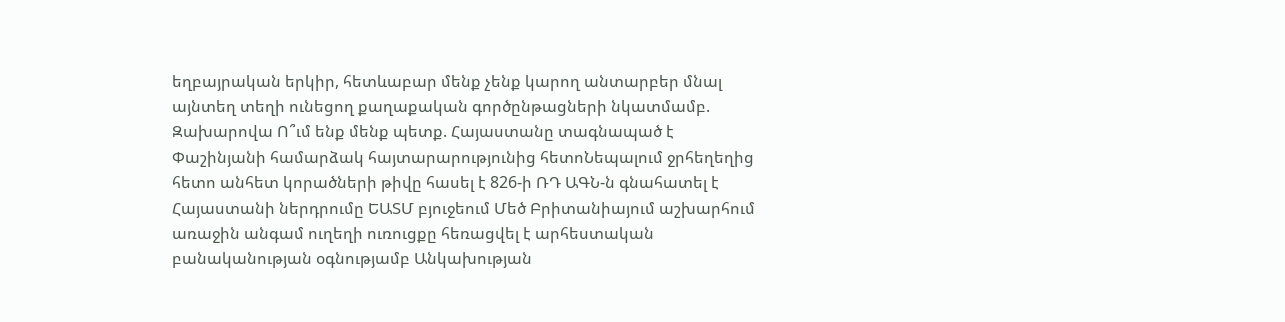եղբայրական երկիր, հետևաբար մենք չենք կարող անտարբեր մնալ այնտեղ տեղի ունեցող քաղաքական գործընթացների նկատմամբ. Զախարովա Ո՞ւմ ենք մենք պետք. Հայաստանը տագնապած է Փաշինյանի համարձակ հայտարարությունից հետոՆեպալում ջրհեղեղից հետո անհետ կորածների թիվը հասել է 826-ի ՌԴ ԱԳՆ-ն գնահատել է Հայաստանի ներդրումը ԵԱՏՄ բյուջեում Մեծ Բրիտանիայում աշխարհում առաջին անգամ ուղեղի ուռուցքը հեռացվել է արհեստական բանականության օգնությամբ Անկախության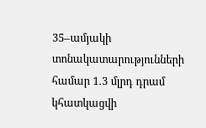35–ամյակի տոնակատարությունների համար 1.3 մլրդ դրամ կհատկացվի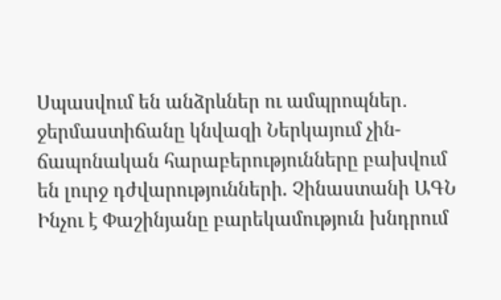Սպասվում են անձրևներ ու ամպրոպներ․ ջերմաստիճանը կնվազի Ներկայում չին-ճապոնական հարաբերությունները բախվում են լուրջ դժվարությունների. Չինաստանի ԱԳՆ Ինչու է Փաշինյանը բարեկամություն խնդրում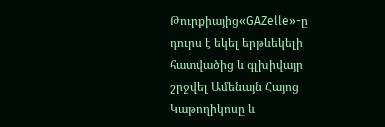Թուրքիայից«GAZelle»-ը դուրս է եկել երթևեկելի հատվածից և գլխիվայր շրջվել Ամենայն Հայոց Կաթողիկոսը և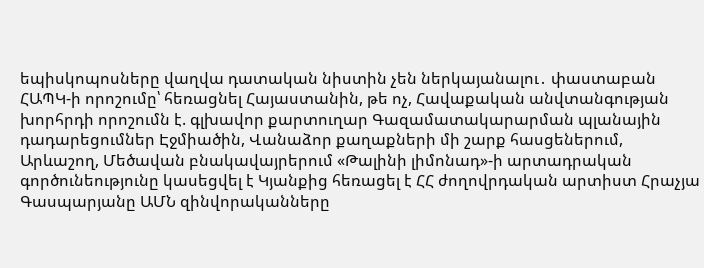եպիսկոպոսները վաղվա դատական նիստին չեն ներկայանալու․ փաստաբան ՀԱՊԿ-ի որոշումը՝ հեռացնել Հայաստանին, թե ոչ, Հավաքական անվտանգության խորհրդի որոշումն է. գլխավոր քարտուղար Գազամատակարարման պլանային դադարեցումներ Էջմիածին, Վանաձոր քաղաքների մի շարք հասցեներում, Արևաշող, Մեծավան բնակավայրերում «Թալինի լիմոնադ»-ի արտադրական գործունեությունը կասեցվել է Կյանքից հեռացել է ՀՀ ժողովրդական արտիստ Հրաչյա Գասպարյանը ԱՄՆ զինվորականները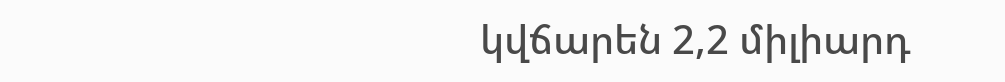կվճարեն 2,2 միլիարդ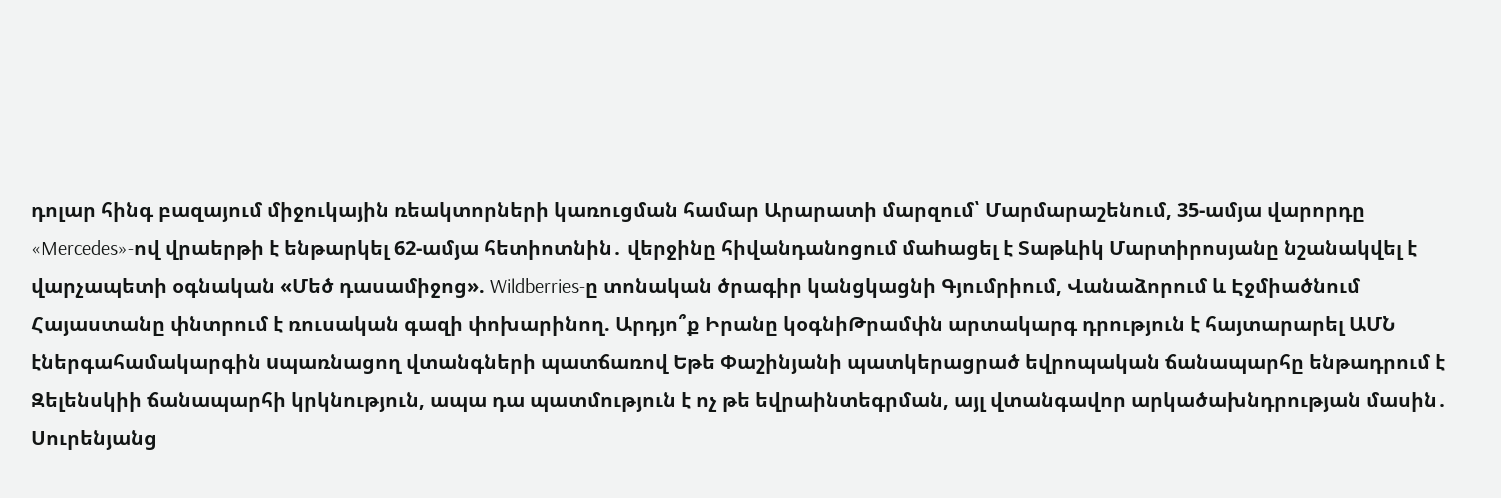դոլար հինգ բազայում միջուկային ռեակտորների կառուցման համար Արարատի մարզում՝ Մարմարաշենում, 35-ամյա վարորդը «Mercedes»-ով վրաերթի է ենթարկել 62-ամյա հետիոտնին․ վերջինը հիվանդանոցում մաhացել է Տաթևիկ Մարտիրոսյանը նշանակվել է վարչապետի օգնական «Մեծ դասամիջոց». Wildberries-ը տոնական ծրագիր կանցկացնի Գյումրիում, Վանաձորում և Էջմիածնում Հայաստանը փնտրում է ռուսական գազի փոխարինող. Արդյո՞ք Իրանը կօգնիԹրամփն արտակարգ դրություն է հայտարարել ԱՄՆ էներգահամակարգին uպառնացող վտանգների պատճառով Եթե Փաշինյանի պատկերացրած եվրոպական ճանապարհը ենթադրում է Զելենսկիի ճանապարհի կրկնություն, ապա դա պատմություն է ոչ թե եվրաինտեգրման, այլ վտանգավոր արկածախնդրության մասին․ Սուրենյանց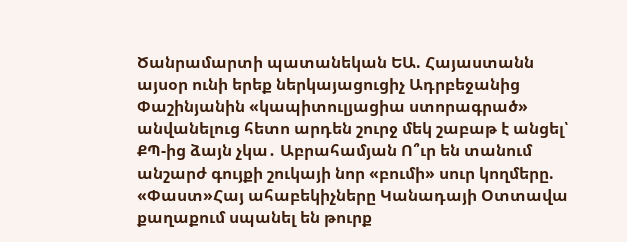Ծանրամարտի պատանեկան ԵԱ. Հայաստանն այսօր ունի երեք ներկայացուցիչ Ադրբեջանից Փաշինյանին «կապիտուլյացիա ստորագրած» անվանելուց հետո արդեն շուրջ մեկ շաբաթ է անցել՝ ՔՊ-ից ձայն չկա․ Աբրահամյան Ո՞ւր են տանում անշարժ գույքի շուկայի նոր «բումի» սուր կողմերը. «Փաստ»Հայ ահաբեկիչները Կանադայի Օտտավա քաղաքում սպանել են թուրք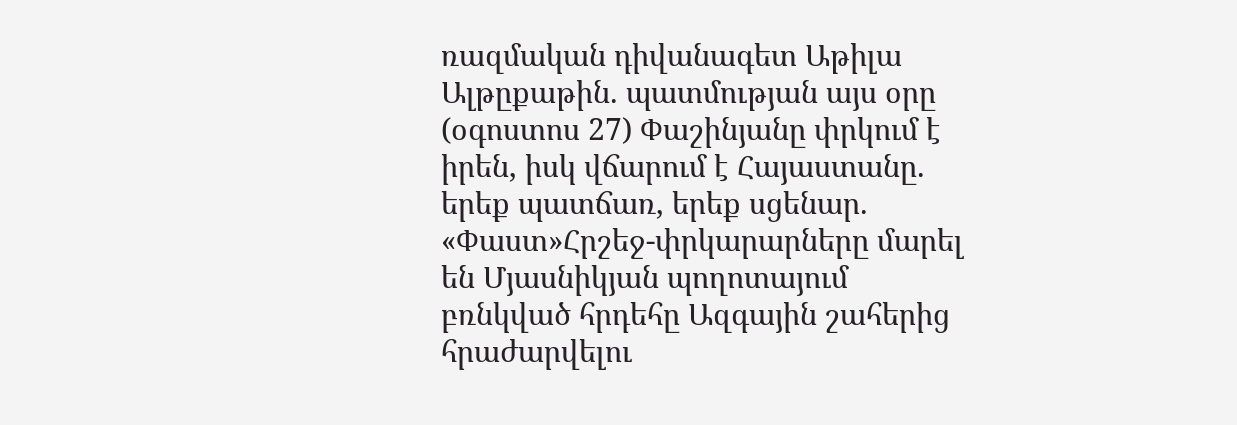ռազմական դիվանագետ Աթիլա Ալթըքաթին. պատմության այս օրը (օգոստոս 27) Փաշինյանը փրկում է իրեն, իսկ վճարում է Հայաստանը. երեք պատճառ, երեք սցենար. «Փաստ»Հրշեջ-փրկարարները մարել են Մյասնիկյան պողոտայում բռնկված հրդեհը Ազգային շահերից հրաժարվելու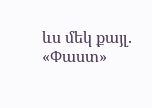ևս մեկ քայլ. «Փաստ»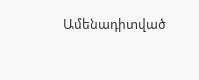Ամենադիտված